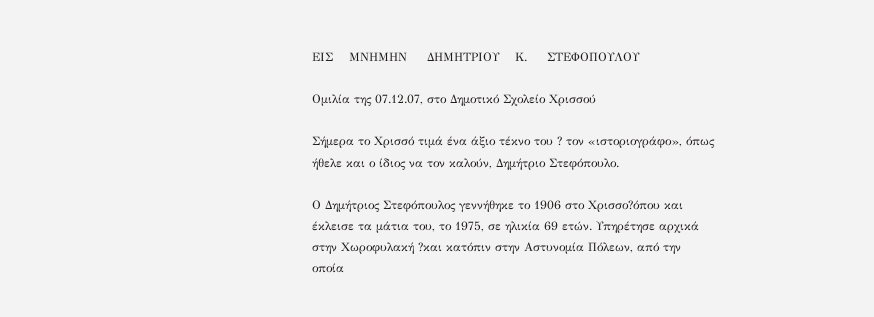ΕΙΣ    ΜΝΗΜΗΝ     ΔΗΜΗΤΡΙΟΥ    Κ.     ΣΤΕΦΟΠΟΥΛΟΥ

Ομιλία της 07.12.07, στο Δημοτικό Σχολείο Χρισσού

Σήμερα το Χρισσό τιμά ένα άξιο τέκνο του ? τον «ιστοριογράφο», όπως ήθελε και ο ίδιος να τον καλούν, Δημήτριο Στεφόπουλο.

Ο Δημήτριος Στεφόπουλος γεννήθηκε το 1906 στο Χρισσο?όπου και έκλεισε τα μάτια του, το 1975, σε ηλικία 69 ετών. Υπηρέτησε αρχικά στην Xωροφυλακή ?και κατόπιν στην Αστυνομία Πόλεων, από την οποία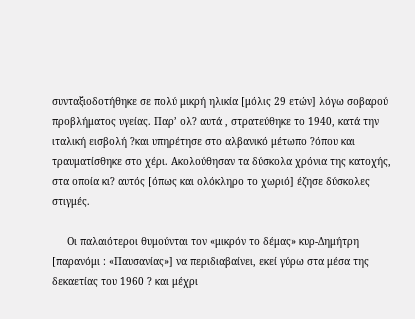συνταξιοδοτήθηκε σε πολύ μικρή ηλικία [μόλις 29 ετών] λόγω σοβαρού προβλήματος υγείας. Παρ’ ολ? αυτά , στρατεύθηκε το 1940, κατά την ιταλική εισβολή ?και υπηρέτησε στο αλβανικό μέτωπο ?όπου και  τραυματίσθηκε στο χέρι. Ακολούθησαν τα δύσκολα χρόνια της κατοχής, στα οποία κι? αυτός [όπως και ολόκληρο το χωριό] έζησε δύσκολες στιγμές.

     Οι παλαιότεροι θυμούνται τον «μικρόν το δέμας» κυρ-Δημήτρη [παρανόμι : «Παυσανίας»] να περιδιαβαίνει, εκεί γύρω στα μέσα της δεκαετίας του 1960 ? και μέχρι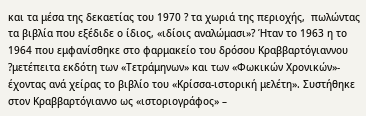και τα μέσα της δεκαετίας του 1970 ? τα χωριά της περιοχής,  πωλώντας τα βιβλία που εξέδιδε ο ίδιος, «ιδίοις αναλώμασι»? Ήταν το 1963 η το 1964 που εμφανίσθηκε στο φαρμακείο του δρόσου Κραββαρτόγιαννου ?μετέπειτα εκδότη των «Τετράμηνων» και των «Φωκικών Χρονικών»- έχοντας ανά χείρας το βιβλίο του «Κρίσσα-ιστορική μελέτη». Συστήθηκε στον Κραββαρτόγιαννο ως «ιστοριογράφος» –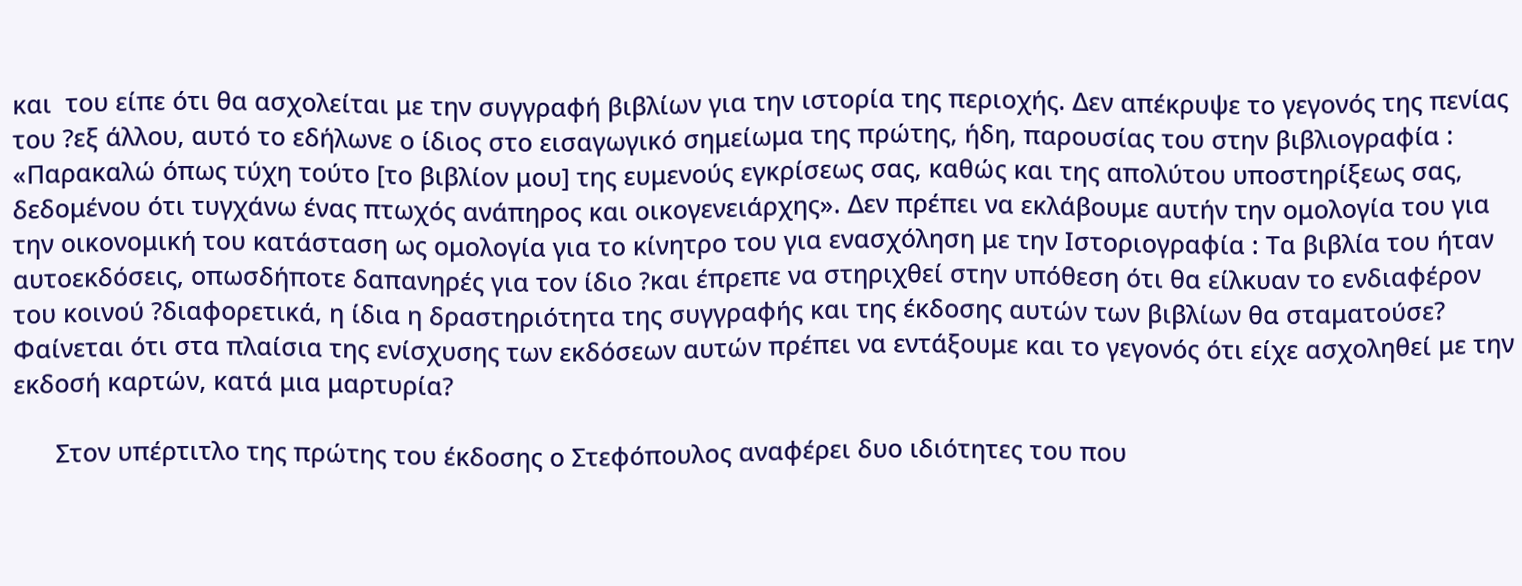και  του είπε ότι θα ασχολείται με την συγγραφή βιβλίων για την ιστορία της περιοχής. Δεν απέκρυψε το γεγονός της πενίας του ?εξ άλλου, αυτό το εδήλωνε ο ίδιος στο εισαγωγικό σημείωμα της πρώτης, ήδη, παρουσίας του στην βιβλιογραφία : «Παρακαλώ όπως τύχη τούτο [το βιβλίον μου] της ευμενούς εγκρίσεως σας, καθώς και της απολύτου υποστηρίξεως σας, δεδομένου ότι τυγχάνω ένας πτωχός ανάπηρος και οικογενειάρχης». Δεν πρέπει να εκλάβουμε αυτήν την ομολογία του για την οικονομική του κατάσταση ως ομολογία για το κίνητρο του για ενασχόληση με την Ιστοριογραφία : Τα βιβλία του ήταν αυτοεκδόσεις, οπωσδήποτε δαπανηρές για τον ίδιο ?και έπρεπε να στηριχθεί στην υπόθεση ότι θα είλκυαν το ενδιαφέρον του κοινού ?διαφορετικά, η ίδια η δραστηριότητα της συγγραφής και της έκδοσης αυτών των βιβλίων θα σταματούσε? Φαίνεται ότι στα πλαίσια της ενίσχυσης των εκδόσεων αυτών πρέπει να εντάξουμε και το γεγονός ότι είχε ασχοληθεί με την εκδοσή καρτών, κατά μια μαρτυρία?

      Στον υπέρτιτλο της πρώτης του έκδοσης ο Στεφόπουλος αναφέρει δυο ιδιότητες του που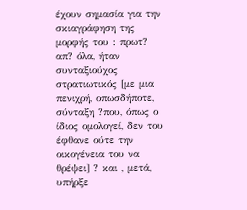έχουν σημασία για την σκιαγράφηση της μορφής του : πρωτ? απ? όλα, ήταν συνταξιούχος στρατιωτικός [με μια πενιχρή, οπωσδήποτε, σύνταξη ?που, όπως ο ίδιος ομολογεί, δεν του έφθανε ούτε την οικογένεια του να θρέψει] ? και , μετά, υπήρξε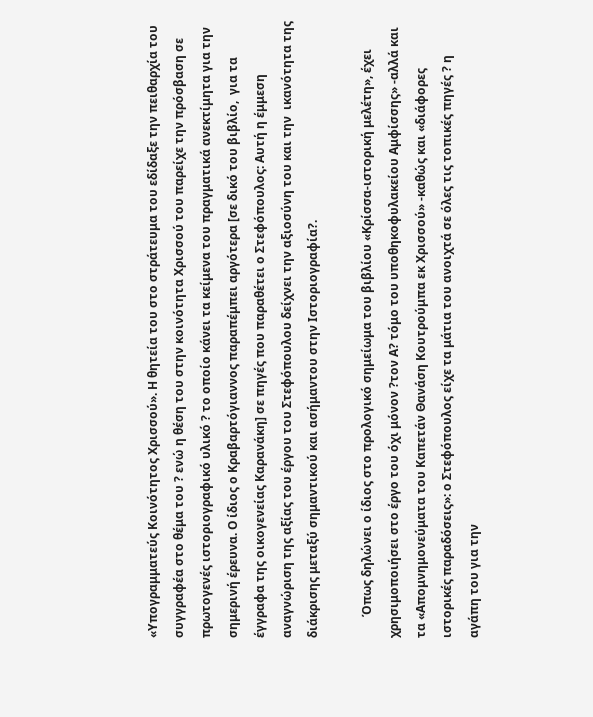«Υπογραμματεύς Κοινότητος Χρισσού». Η θητεία του στο στράτευμα του εδίδαξε την πειθαρχία του συγγραφέα στο θέμα του ? ενώ η θέση του στην κοινότητα Χρισσού του παρείχε την πρόσβαση σε πρωτογενές ιστοριογραφικό υλικό ? το οποίο κάνει τα κείμενα του πραγματικά ανεκτίμητα για την σημερινή έρευνα. Ο ίδιος ο Κραβαρτόγιαννος παραπέμπει αργότερα [σε δικό του βιβλίο,  για τα έγγραφα της οικογενείας Καρανάκη] σε πηγές που παραθέτει ο Στεφόπουλος: Αυτή η έμμεση αναγνώριση της αξίας του έργου του Στεφόπουλου δείχνει την αξιοσύνη του και την  ικανότητα της διάκρισης μεταξύ σημαντικού και ασήμαντου στην Ιστοριογραφία?.

       Όπως δηλώνει ο ίδιος στο προλογικό σημείωμα του βιβλίου «Κρίσσα-ιστορική μελέτη», έχει χρησιμοποιήσει στο έργο του όχι μόνον ?τον Α? τόμο του υποθηκοφυλακείου Αμφίσσης» -αλλά και τα «Απομνημονεύματα του Καπετάν Θανάση Κουτρούμπα εκ Χρισσού» -καθώς και «διάφορες  ιστορικές παραδόσεις»: ο Στεφόπουλος είχε τα μάτια του ανοιχτά σε όλες τις τοπικές πηγές ? η αγάπη του για την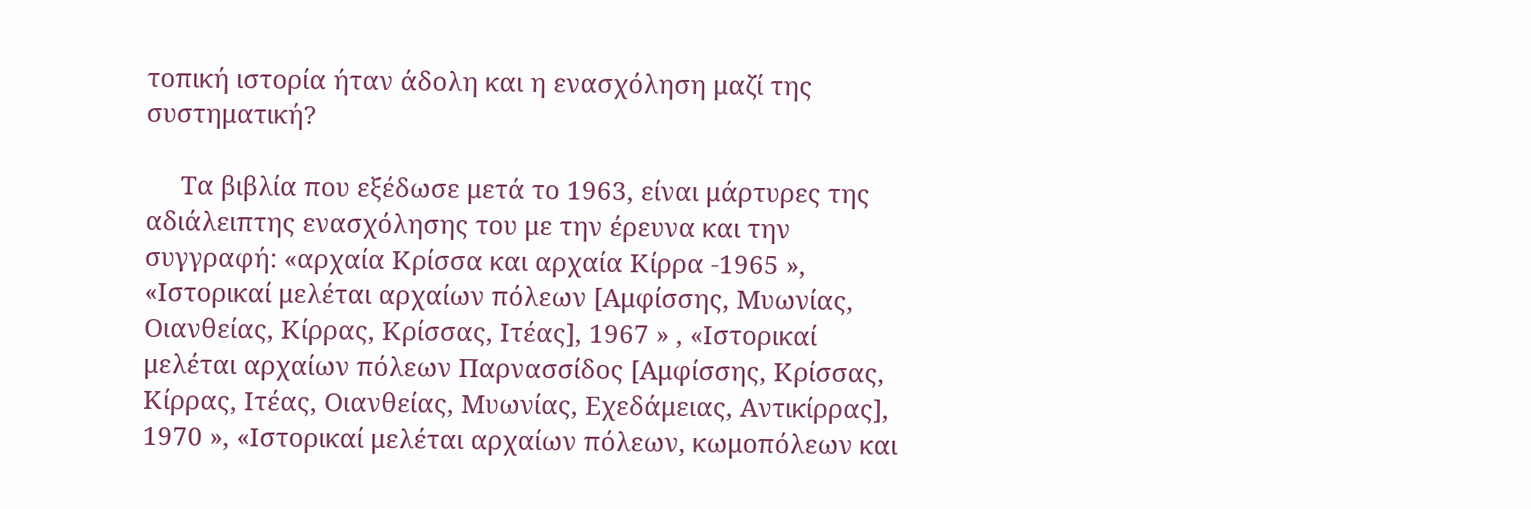τοπική ιστορία ήταν άδολη και η ενασχόληση μαζί της συστηματική?

     Τα βιβλία που εξέδωσε μετά το 1963, είναι μάρτυρες της αδιάλειπτης ενασχόλησης του με την έρευνα και την συγγραφή: «αρχαία Κρίσσα και αρχαία Κίρρα -1965 », «Ιστορικαί μελέται αρχαίων πόλεων [Αμφίσσης, Μυωνίας, Οιανθείας, Κίρρας, Κρίσσας, Ιτέας], 1967 » , «Ιστορικαί μελέται αρχαίων πόλεων Παρνασσίδος [Αμφίσσης, Κρίσσας, Κίρρας, Ιτέας, Οιανθείας, Μυωνίας, Εχεδάμειας, Αντικίρρας], 1970 », «Ιστορικαί μελέται αρχαίων πόλεων, κωμοπόλεων και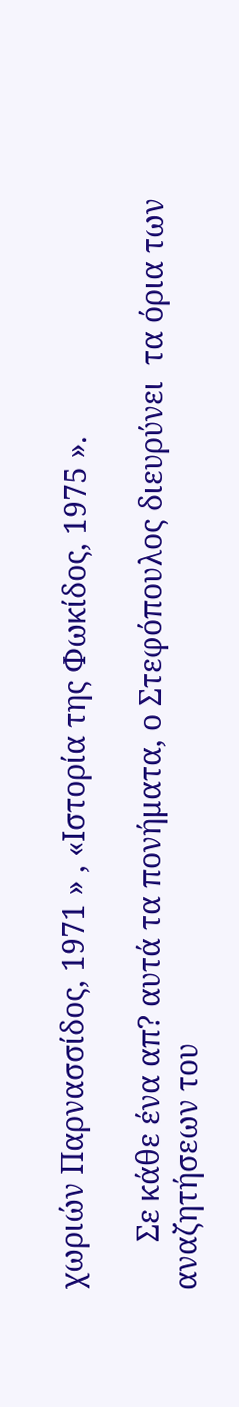χωριών Παρνασσίδος, 1971 » , «Ιστορία της Φωκίδος, 1975 ».

      Σε κάθε ένα απ? αυτά τα πονήματα, ο Στεφόπουλος διευρύνει  τα όρια των αναζητήσεων του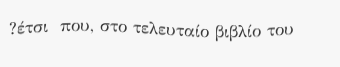?έτσι  που, στο τελευταίο βιβλίο του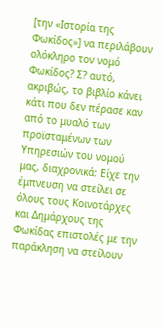[την «Ιστορία της Φωκίδος»] να περιλάβουν ολόκληρο τον νομό Φωκίδος? Σ? αυτό, ακριβώς, το βιβλίο κάνει κάτι που δεν πέρασε καν από το μυαλό των προϊσταμένων των Υπηρεσιών του νομού μας, διαχρονικά: Είχε την έμπνευση να στείλει σε όλους τους Κοινοτάρχες και Δημάρχους της Φωκίδας επιστολές με την παράκληση να στείλουν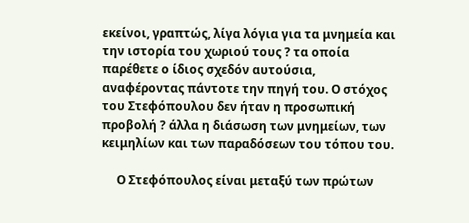εκείνοι, γραπτώς, λίγα λόγια για τα μνημεία και την ιστορία του χωριού τους ? τα οποία παρέθετε ο ίδιος σχεδόν αυτούσια, αναφέροντας πάντοτε την πηγή του. Ο στόχος του Στεφόπουλου δεν ήταν η προσωπική προβολή ? άλλα η διάσωση των μνημείων, των κειμηλίων και των παραδόσεων του τόπου του.

     Ο Στεφόπουλος είναι μεταξύ των πρώτων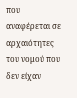που αναφέρεται σε αρχαιότητες του νομού που δεν είχαν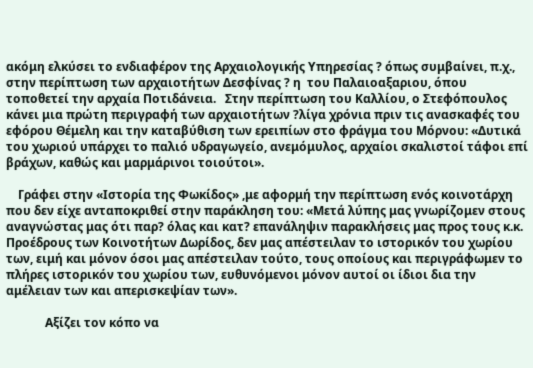ακόμη ελκύσει το ενδιαφέρον της Αρχαιολογικής Υπηρεσίας ? όπως συμβαίνει, π.χ., στην περίπτωση των αρχαιοτήτων Δεσφίνας ? η  του Παλαιοαξαριου, όπου τοποθετεί την αρχαία Ποτιδάνεια.   Στην περίπτωση του Καλλίου, ο Στεφόπουλος κάνει μια πρώτη περιγραφή των αρχαιοτήτων ?λίγα χρόνια πριν τις ανασκαφές του εφόρου Θέμελη και την καταβύθιση των ερειπίων στο φράγμα του Μόρνου: «Δυτικά του χωριού υπάρχει το παλιό υδραγωγείο, ανεμόμυλος, αρχαίοι σκαλιστοί τάφοι επί βράχων, καθώς και μαρμάρινοι τοιούτοι».

    Γράφει στην «Ιστορία της Φωκίδος» ,με αφορμή την περίπτωση ενός κοινοτάρχη που δεν είχε ανταποκριθεί στην παράκληση του: «Μετά λύπης μας γνωρίζομεν στους αναγνώστας μας ότι παρ? όλας και κατ? επανάληψιν παρακλήσεις μας προς τους κ.κ. Προέδρους των Κοινοτήτων Δωρίδος, δεν μας απέστειλαν το ιστορικόν του χωρίου των, ειμή και μόνον όσοι μας απέστειλαν τούτο, τους οποίους και περιγράφωμεν το πλήρες ιστορικόν του χωρίου των, ευθυνόμενοι μόνον αυτοί οι ίδιοι δια την αμέλειαν των και απερισκεψίαν των».

             Αξίζει τον κόπο να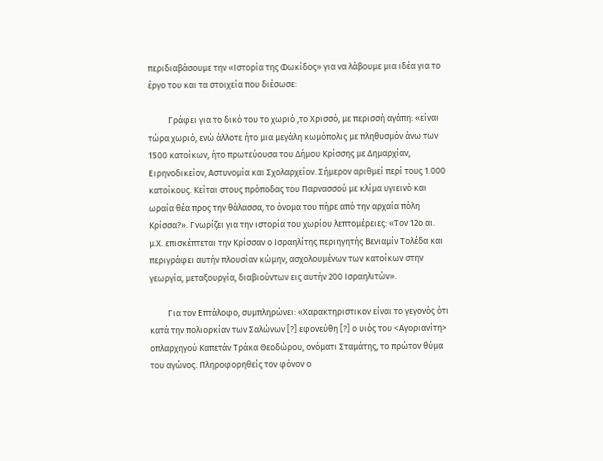περιδιαβάσουμε την «Ιστορία της Φωκίδος» για να λάβουμε μια ιδέα για το έργο του και τα στοιχεία που διέσωσε:

          Γράφει για το δικό του το χωριό ,το Χρισσό, με περισσή αγάπη: «είναι τώρα χωριό, ενώ άλλοτε ήτο μια μεγάλη κωμόπολις με πληθυσμόν άνω των 1500 κατοίκων, ήτο πρωτεύουσα του Δήμου Κρίσσης με Δημαρχίαν, Ειρηνοδικείον, Αστυνομία και Σχολαρχείον. Σήμερον αριθμεί περί τους 1.000 κατοίκους. Κείται στους πρόποδας του Παρνασσού με κλίμα υγιεινό και ωραία θέα προς την θάλασσα, το όνομα του πήρε από την αρχαία πόλη Κρίσσα?». Γνωρίζει για την ιστορία του χωρίου λεπτομέρειες: «Τον 12ο αι. μ.Χ. επισκέπτεται την Κρίσσαν ο Ισραηλίτης περιηγητής Βενιαμίν Τολέδα και περιγράφει αυτήν πλουσίαν κώμην, ασχολουμένων των κατοίκων στην γεωργία, μεταξουργία, διαβιούντων εις αυτήν 200 Ισραηλιτών».

         Για τον Επτάλοφο, συμπληρώνει: «Χαρακτηριστικον είναι το γεγονός ότι κατά την πολιορκίαν των Σαλώνων [?] εφονεύθη [?] ο υιός του <Αγοριανίτη> οπλαρχηγού Καπετάν Τράκα Θεοδώρου, ονόματι Σταμάτης, το πρώτον θύμα του αγώνος. Πληροφορηθείς τον φόνον ο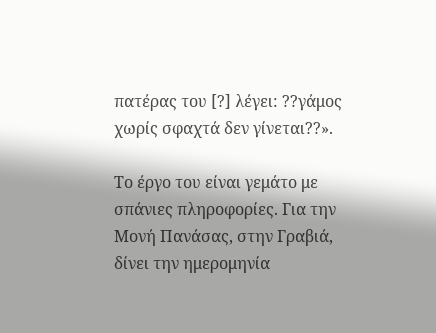πατέρας του [?] λέγει: ??γάμος χωρίς σφαχτά δεν γίνεται??».

Το έργο του είναι γεμάτο με σπάνιες πληροφορίες. Για την Μονή Πανάσας, στην Γραβιά, δίνει την ημερομηνία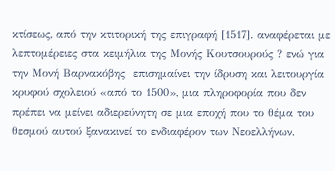κτίσεως, από την κτιτορική της επιγραφή [1517]. αναφέρεται με λεπτομέρειες στα κειμήλια της Μονής Κουτσουρούς ? ενώ για την Μονή Βαρνακόβης  επισημαίνει την ίδρυση και λειτουργία κρυφού σχολειού «από το 1500», μια πληροφορία που δεν πρέπει να μείνει αδιερεύνητη σε μια εποχή που το θέμα του θεσμού αυτού ξανακινεί το ενδιαφέρον των Νεοελλήνων.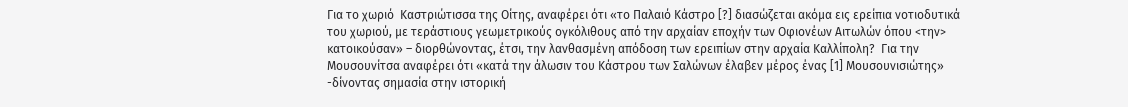Για το χωριό  Καστριώτισσα της Οίτης, αναφέρει ότι «το Παλαιό Κάστρο [?] διασώζεται ακόμα εις ερείπια νοτιοδυτικά του χωριού, με τεράστιους γεωμετρικούς ογκόλιθους από την αρχαίαν εποχήν των Οφιονέων Αιτωλών όπου <την> κατοικούσαν» – διορθώνοντας, έτσι, την λανθασμένη απόδοση των ερειπίων στην αρχαία Καλλίπολη?  Για την Μουσουνίτσα αναφέρει ότι «κατά την άλωσιν του Κάστρου των Σαλώνων έλαβεν μέρος ένας [1] Μουσουνισιώτης» -δίνοντας σημασία στην ιστορική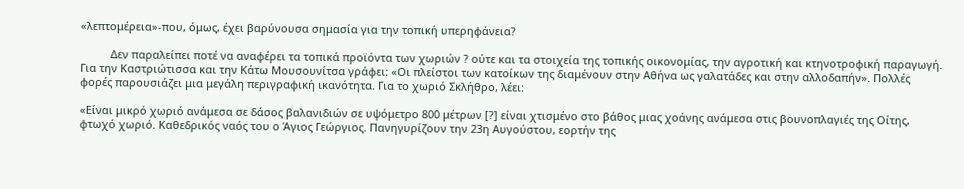«λεπτομέρεια»-που, όμως, έχει βαρύνουσα σημασία για την τοπική υπερηφάνεια?

          Δεν παραλείπει ποτέ να αναφέρει τα τοπικά προϊόντα των χωριών ? ούτε και τα στοιχεία της τοπικής οικονομίας, την αγροτική και κτηνοτροφική παραγωγή. Για την Καστριώτισσα και την Κάτω Μουσουνίτσα γράφει: «Οι πλείστοι των κατοίκων της διαμένουν στην Αθήνα ως γαλατάδες και στην αλλοδαπήν». Πολλές φορές παρουσιάζει μια μεγάλη περιγραφική ικανότητα. Για το χωριό Σκλήθρο, λέει:

«Είναι μικρό χωριό ανάμεσα σε δάσος βαλανιδιών σε υψόμετρο 800 μέτρων [?] είναι χτισμένο στο βάθος μιας χοάνης ανάμεσα στις βουνοπλαγιές της Οίτης, φτωχό χωριό. Καθεδρικός ναός του ο Άγιος Γεώργιος. Πανηγυρίζουν την 23η Αυγούστου, εορτήν της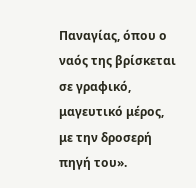Παναγίας, όπου ο ναός της βρίσκεται σε γραφικό, μαγευτικό μέρος, με την δροσερή πηγή του».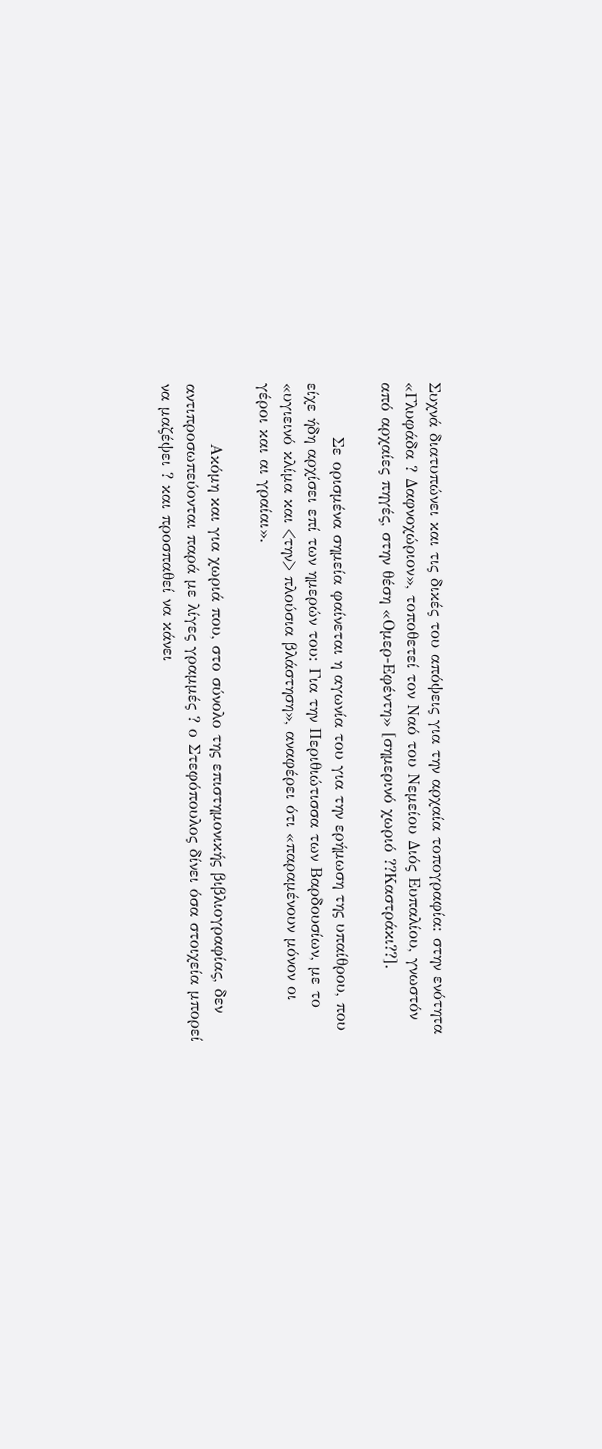Συχνά διατυπώνει και τις δικές του απόψεις για την αρχαία τοπογραφία: στην ενότητα «Γλυφάδα ? Δαφνοχώριον», τοποθετεί τον Ναό του Νεμείου Διός Ευπαλίου, γνωστόν από αρχαίες πηγές, στην θέση «Ομερ-Εφέντη» [σημερινό χωριό ??Καστράκι??].

         Σε ορισμένα σημεία φαίνεται η αγωνία του για την ερήμωση της υπαίθρου, που είχε ήδη αρχίσει επί των ημερών του: Για την Περιθιώτισσα των Βαρδουσίων, με το «υγιεινό κλίμα και <την> πλούσια βλάστηση», αναφέρει ότι «παραμένουν μόνον οι γέροι και αι γραίαι».

          Ακόμη και για χωριά που, στο σύνολο της επιστημονικής βιβλιογραφίας, δεν αντιπροσωπεύονται παρά με λίγες γραμμές ? ο Στεφόπουλος δίνει όσα στοιχεία μπορεί να μαζέψει ? και προσπαθεί να κάνει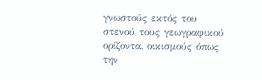γνωστούς εκτός του στενού τους γεωγραφικού ορίζοντα, οικισμούς όπως την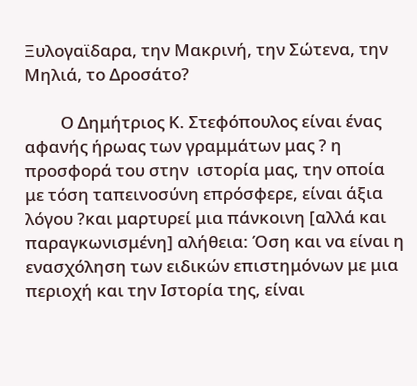Ξυλογαϊδαρα, την Μακρινή, την Σώτενα, την Μηλιά, το Δροσάτο?

         Ο Δημήτριος Κ. Στεφόπουλος είναι ένας αφανής ήρωας των γραμμάτων μας ? η προσφορά του στην  ιστορία μας, την οποία με τόση ταπεινοσύνη επρόσφερε, είναι άξια λόγου ?και μαρτυρεί μια πάνκοινη [αλλά και παραγκωνισμένη] αλήθεια: Όση και να είναι η ενασχόληση των ειδικών επιστημόνων με μια περιοχή και την Ιστορία της, είναι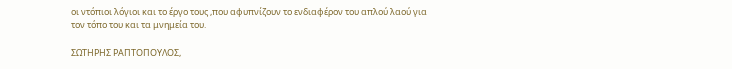οι ντόπιοι λόγιοι και το έργο τους ,που αφυπνίζουν το ενδιαφέρον του απλού λαού για τον τόπο του και τα μνημεία του.

ΣΩΤΗΡΗΣ ΡΑΠΤΟΠΟΥΛΟΣ,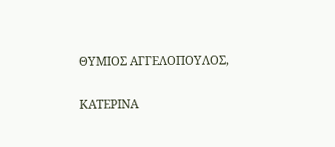ΘΥΜΙΟΣ ΑΓΓΕΛΟΠΟΥΛΟΣ,

ΚΑΤΕΡΙΝΑ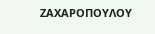ΖΑΧΑΡΟΠΟΥΛΟΥ